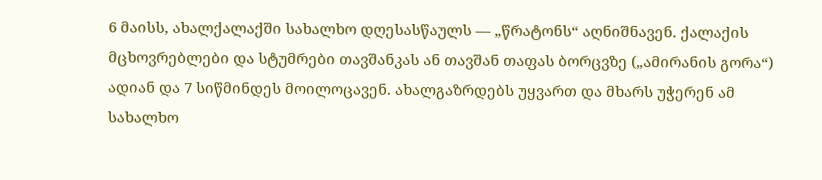6 მაისს, ახალქალაქში სახალხო დღესასწაულს — „წრატონს“ აღნიშნავენ. ქალაქის მცხოვრებლები და სტუმრები თავშანკას ან თავშან თაფას ბორცვზე („ამირანის გორა“) ადიან და 7 სიწმინდეს მოილოცავენ. ახალგაზრდებს უყვართ და მხარს უჭერენ ამ სახალხო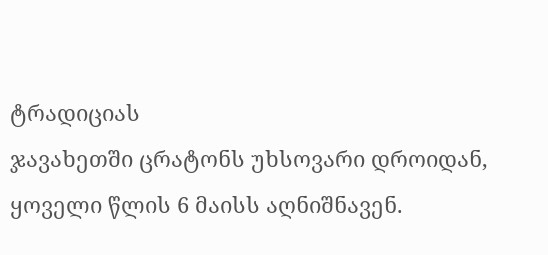ტრადიციას
ჯავახეთში ცრატონს უხსოვარი დროიდან, ყოველი წლის 6 მაისს აღნიშნავენ.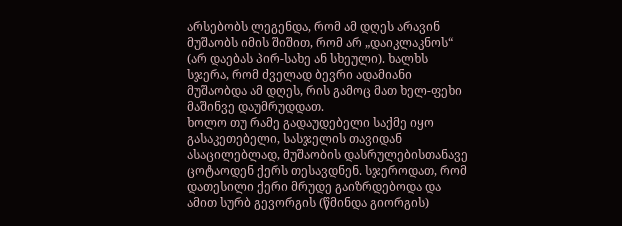არსებობს ლეგენდა, რომ ამ დღეს არავინ მუშაობს იმის შიშით, რომ არ „დაიკლაკნოს“ (არ დაებას პირ-სახე ან სხეული). ხალხს სჯერა, რომ ძველად ბევრი ადამიანი მუშაობდა ამ დღეს, რის გამოც მათ ხელ-ფეხი მაშინვე დაუმრუდდათ.
ხოლო თუ რამე გადაუდებელი საქმე იყო გასაკეთებელი, სასჯელის თავიდან ასაცილებლად, მუშაობის დასრულებისთანავე ცოტაოდენ ქერს თესავდნენ. სჯეროდათ, რომ დათესილი ქერი მრუდე გაიზრდებოდა და ამით სურბ გევორგის (წმინდა გიორგის)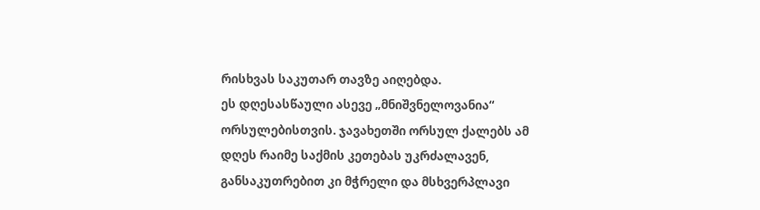რისხვას საკუთარ თავზე აიღებდა.
ეს დღესასწაული ასევე „მნიშვნელოვანია“ ორსულებისთვის. ჯავახეთში ორსულ ქალებს ამ დღეს რაიმე საქმის კეთებას უკრძალავენ, განსაკუთრებით კი მჭრელი და მსხვერპლავი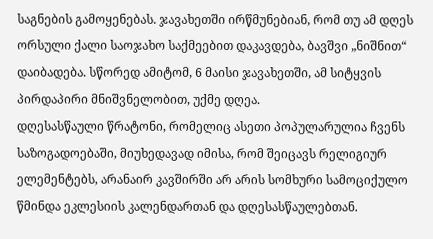საგნების გამოყენებას. ჯავახეთში ირწმუნებიან, რომ თუ ამ დღეს ორსული ქალი საოჯახო საქმეებით დაკავდება, ბავშვი „ნიშნით“ დაიბადება. სწორედ ამიტომ, 6 მაისი ჯავახეთში, ამ სიტყვის პირდაპირი მნიშვნელობით, უქმე დღეა.
დღესასწაული წრატონი, რომელიც ასეთი პოპულარულია ჩვენს საზოგადოებაში, მიუხედავად იმისა, რომ შეიცავს რელიგიურ ელემენტებს, არანაირ კავშირში არ არის სომხური სამოციქულო წმინდა ეკლესიის კალენდართან და დღესასწაულებთან.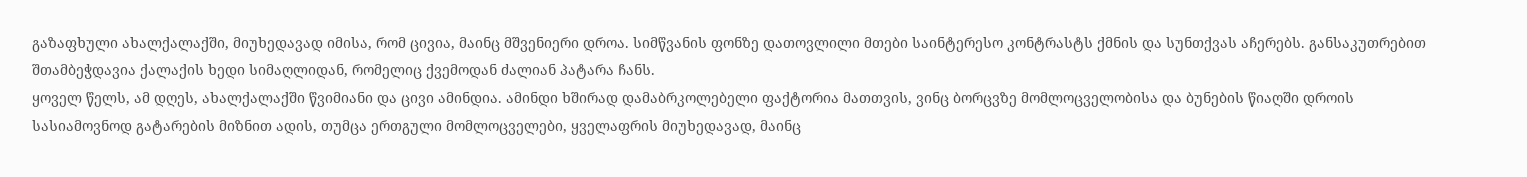გაზაფხული ახალქალაქში, მიუხედავად იმისა, რომ ცივია, მაინც მშვენიერი დროა. სიმწვანის ფონზე დათოვლილი მთები საინტერესო კონტრასტს ქმნის და სუნთქვას აჩერებს. განსაკუთრებით შთამბეჭდავია ქალაქის ხედი სიმაღლიდან, რომელიც ქვემოდან ძალიან პატარა ჩანს.
ყოველ წელს, ამ დღეს, ახალქალაქში წვიმიანი და ცივი ამინდია. ამინდი ხშირად დამაბრკოლებელი ფაქტორია მათთვის, ვინც ბორცვზე მომლოცველობისა და ბუნების წიაღში დროის სასიამოვნოდ გატარების მიზნით ადის, თუმცა ერთგული მომლოცველები, ყველაფრის მიუხედავად, მაინც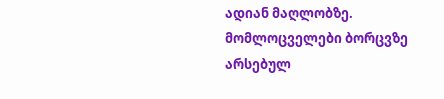ადიან მაღლობზე.
მომლოცველები ბორცვზე არსებულ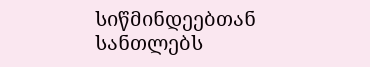სიწმინდეებთან სანთლებს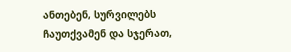ანთებენ, სურვილებს ჩაუთქვამენ და სჯერათ,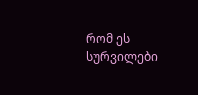რომ ეს სურვილები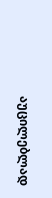აუცილებლად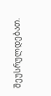შეუსრულდებათ.